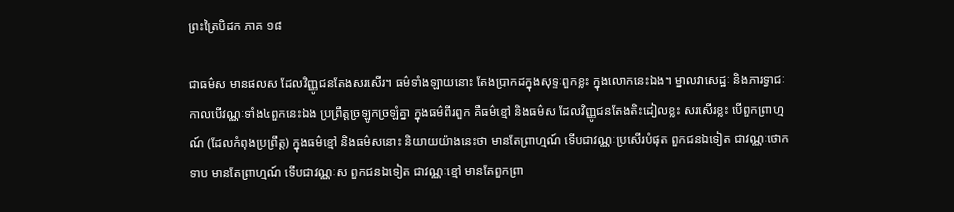ព្រះត្រៃបិដក ភាគ ១៨

ជាធម៌ស មានផលស ដែលវិញ្ញូជនតែងសរសើរ។ ធម៌ទាំងឡាយនោះ តែងប្រាកដក្នុងសុទ្ទៈពួកខ្លះ ក្នុងលោកនេះឯង។ ម្នាលវាសេដ្ឋៈ និងភារទ្វាជៈ កាលបើវណ្ណៈទាំង៤ពួកនេះឯង ប្រព្រឹត្តច្រឡូកច្រឡំគ្នា ក្នុងធម៌ពីរពួក គឺធម៌ខ្មៅ និងធម៌ស ដែលវិញ្ញូជនតែងតិះដៀលខ្លះ សរសើរខ្លះ បើពួកព្រាហ្មណ៍ (ដែលកំពុងប្រព្រឹត្ត) ក្នុងធម៌ខ្មៅ និងធម៌សនោះ និយាយយ៉ាងនេះថា មានតែព្រាហ្មណ៍ ទើបជាវណ្ណៈប្រសើរបំផុត ពួកជនឯទៀត ជាវណ្ណៈថោកទាប មានតែព្រាហ្មណ៍ ទើបជាវណ្ណៈស ពួកជនឯទៀត ជាវណ្ណៈខ្មៅ មានតែពួកព្រា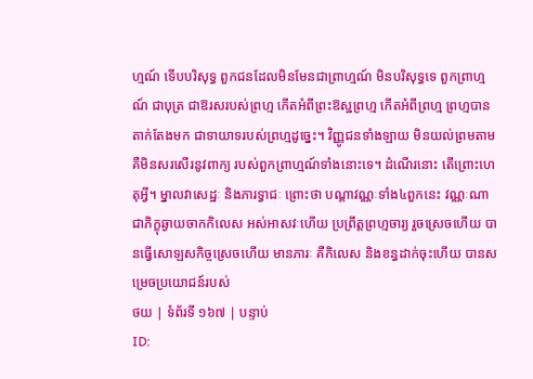ហ្មណ៍ ទើបបរិសុទ្ធ ពួកជនដែលមិនមែនជាព្រាហ្មណ៍ មិនបរិសុទ្ធទេ ពួកព្រាហ្មណ៍ ជាបុត្រ ជាឱរសរបស់ព្រហ្ម កើតអំពីព្រះឱស្ឋព្រហ្ម កើតអំពីព្រហ្ម ព្រហ្មបានតាក់តែងមក ជាទាយាទរបស់ព្រហ្មដូច្នេះ។ វិញ្ញូជនទាំងឡាយ មិនយល់ព្រមតាម គឺមិនសរសើរនូវពាក្យ របស់ពួកព្រាហ្មណ៍ទាំងនោះទេ។ ដំណើរនោះ តើព្រោះហេតុអ្វី។ ម្នាលវាសេដ្ឋៈ និងភារទ្វាជៈ ព្រោះថា បណ្តាវណ្ណៈទាំង៤ពួកនេះ វណ្ណៈណា ជាភិក្ខុឆ្ងាយចាកកិលេស អស់អាសវៈហើយ ប្រព្រឹត្តព្រហ្មចារ្យ រួចស្រេចហើយ បានធ្វើសោឡសកិច្ចស្រេចហើយ មានភារៈ គឺកិលេស និងខន្ធដាក់ចុះហើយ បានសម្រេចប្រយោជន៍របស់
ថយ | ទំព័រទី ១៦៧ | បន្ទាប់
ID: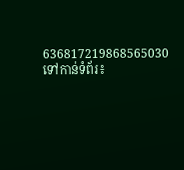636817219868565030
ទៅកាន់ទំព័រ៖